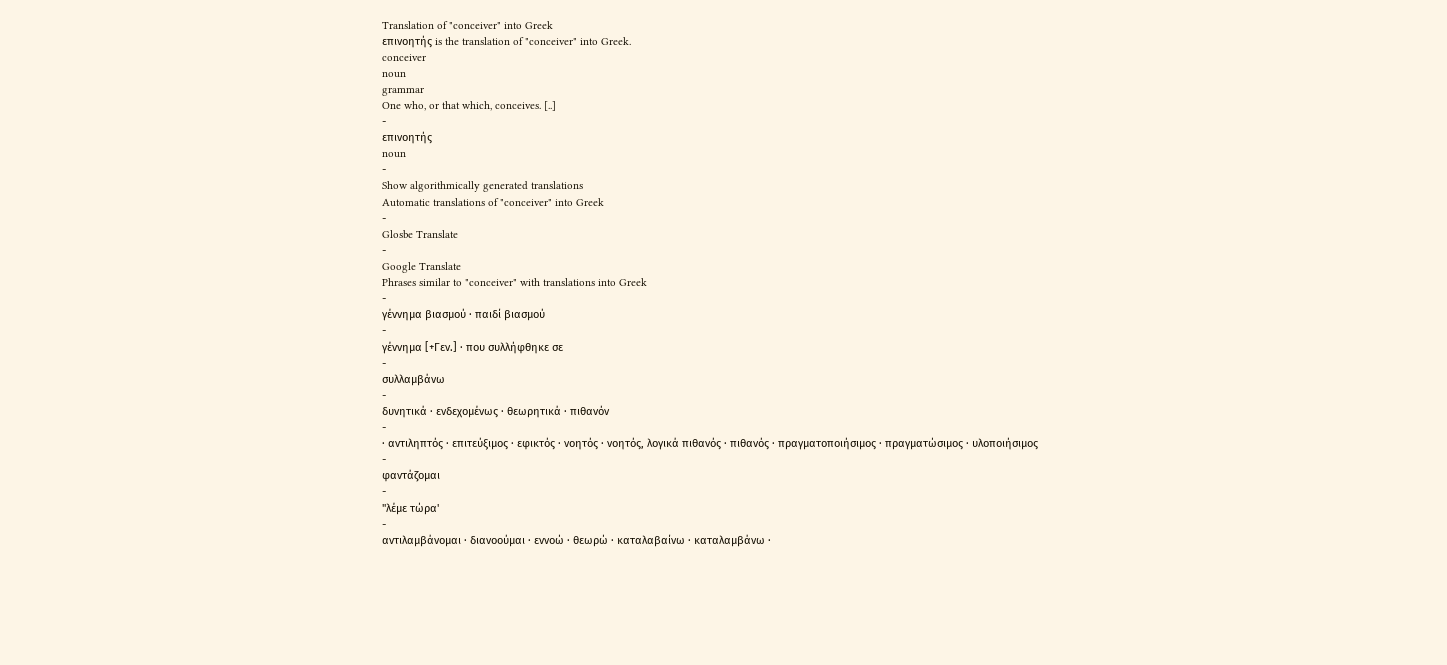Translation of "conceiver" into Greek
επινοητής is the translation of "conceiver" into Greek.
conceiver
noun
grammar
One who, or that which, conceives. [..]
-
επινοητής
noun
-
Show algorithmically generated translations
Automatic translations of "conceiver" into Greek
-
Glosbe Translate
-
Google Translate
Phrases similar to "conceiver" with translations into Greek
-
γέννημα βιασμού · παιδί βιασμού
-
γέννημα [+Γεν.] · που συλλήφθηκε σε
-
συλλαμβάνω
-
δυνητικά · ενδεχομένως · θεωρητικά · πιθανόν
-
· αντιληπτός · επιτεύξιμος · εφικτός · νοητός · νοητός, λογικά πιθανός · πιθανός · πραγματοποιήσιμος · πραγματώσιμος · υλοποιήσιμος
-
φαντάζομαι
-
"λέμε τώρα'
-
αντιλαμβάνομαι · διανοούμαι · εννοώ · θεωρώ · καταλαβαίνω · καταλαμβάνω ·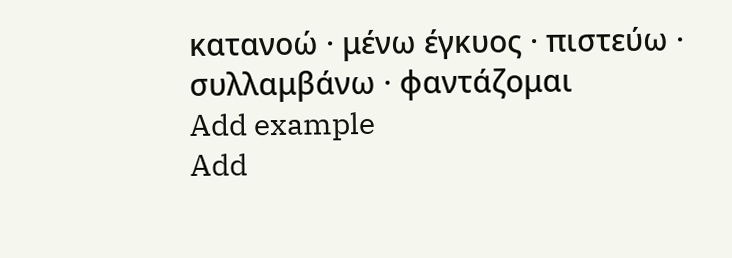κατανοώ · μένω έγκυος · πιστεύω · συλλαμβάνω · φαντάζομαι
Add example
Add